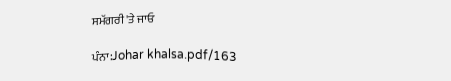ਸਮੱਗਰੀ 'ਤੇ ਜਾਓ

ਪੰਨਾ:Johar khalsa.pdf/163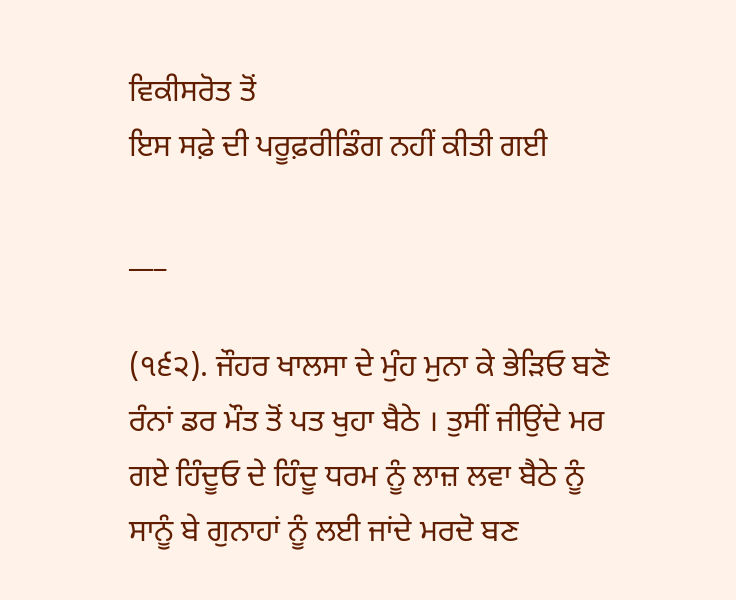ਵਿਕੀਸਰੋਤ ਤੋਂ
ਇਸ ਸਫ਼ੇ ਦੀ ਪਰੂਫ਼ਰੀਡਿੰਗ ਨਹੀਂ ਕੀਤੀ ਗਈ

___

(੧੬੨). ਜੌਹਰ ਖਾਲਸਾ ਦੇ ਮੁੰਹ ਮੁਨਾ ਕੇ ਭੇੜਿਓ ਬਣੋ ਰੰਨਾਂ ਡਰ ਮੌਤ ਤੋਂ ਪਤ ਖੁਹਾ ਬੈਠੇ । ਤੁਸੀਂ ਜੀਉਂਦੇ ਮਰ ਗਏ ਹਿੰਦੂਓ ਦੇ ਹਿੰਦੂ ਧਰਮ ਨੂੰ ਲਾਜ਼ ਲਵਾ ਬੈਠੇ ਨੂੰ ਸਾਨੂੰ ਬੇ ਗੁਨਾਹਾਂ ਨੂੰ ਲਈ ਜਾਂਦੇ ਮਰਦੋ ਬਣ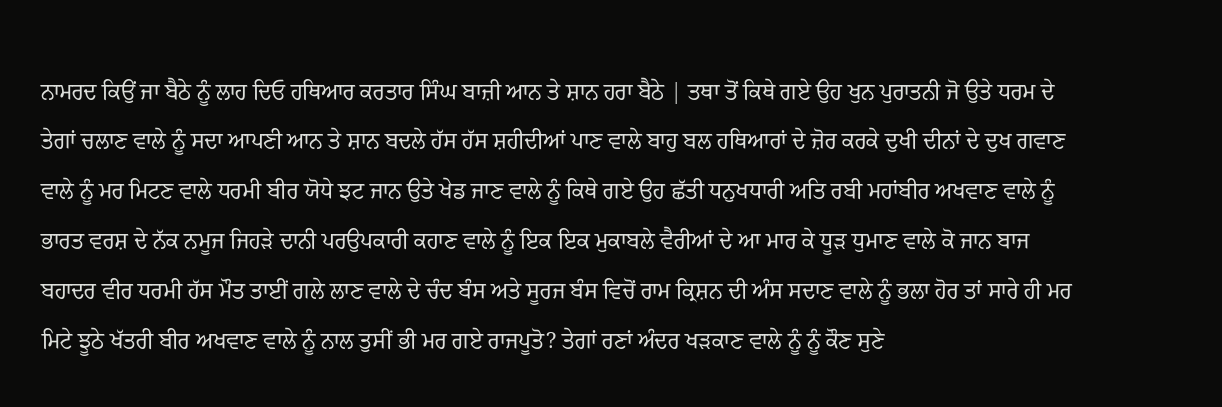ਨਾਮਰਦ ਕਿਉਂ ਜਾ ਬੈਠੇ ਨੂੰ ਲਾਹ ਦਿਓ ਹਥਿਆਰ ਕਰਤਾਰ ਸਿੰਘ ਬਾਜ਼ੀ ਆਨ ਤੇ ਸ਼ਾਨ ਹਰਾ ਬੈਠੇ | ਤਥਾ ਤੋਂ ਕਿਥੇ ਗਏ ਉਹ ਖੁਨ ਪੁਰਾਤਨੀ ਜੋ ਉਤੇ ਧਰਮ ਦੇ ਤੇਗਾਂ ਚਲਾਣ ਵਾਲੇ ਨੂੰ ਸਦਾ ਆਪਣੀ ਆਨ ਤੇ ਸ਼ਾਨ ਬਦਲੇ ਹੱਸ ਹੱਸ ਸ਼ਹੀਦੀਆਂ ਪਾਣ ਵਾਲੇ ਬਾਹੁ ਬਲ ਹਥਿਆਰਾਂ ਦੇ ਜ਼ੋਰ ਕਰਕੇ ਦੁਖੀ ਦੀਨਾਂ ਦੇ ਦੁਖ ਗਵਾਣ ਵਾਲੇ ਨੂੰ ਮਰ ਮਿਟਣ ਵਾਲੇ ਧਰਮੀ ਬੀਰ ਯੋਧੇ ਝਟ ਜਾਨ ਉਤੇ ਖੇਡ ਜਾਣ ਵਾਲੇ ਨੂੰ ਕਿਥੇ ਗਏ ਉਹ ਛੱਤੀ ਧਨੁਖਧਾਰੀ ਅਤਿ ਰਬੀ ਮਹਾਂਬੀਰ ਅਖਵਾਣ ਵਾਲੇ ਨੂੰ ਭਾਰਤ ਵਰਸ਼ ਦੇ ਨੱਕ ਨਮੂਜ ਜਿਹੜੇ ਦਾਨੀ ਪਰਉਪਕਾਰੀ ਕਹਾਣ ਵਾਲੇ ਨੂੰ ਇਕ ਇਕ ਮੁਕਾਬਲੇ ਵੈਰੀਆਂ ਦੇ ਆ ਮਾਰ ਕੇ ਧੂੜ ਧੁਮਾਣ ਵਾਲੇ ਕੋ ਜਾਨ ਬਾਜ ਬਹਾਦਰ ਵੀਰ ਧਰਮੀ ਹੱਸ ਮੌਤ ਤਾਈਂ ਗਲੇ ਲਾਣ ਵਾਲੇ ਦੇ ਚੰਦ ਬੰਸ ਅਤੇ ਸੂਰਜ ਬੰਸ ਵਿਚੋਂ ਰਾਮ ਕ੍ਰਿਸ਼ਨ ਦੀ ਅੰਸ ਸਦਾਣ ਵਾਲੇ ਨੂੰ ਭਲਾ ਹੋਰ ਤਾਂ ਸਾਰੇ ਹੀ ਮਰ ਮਿਟੇ ਝੂਠੇ ਖੱਤਰੀ ਬੀਰ ਅਖਵਾਣ ਵਾਲੇ ਨੂੰ ਨਾਲ ਤੁਸੀਂ ਭੀ ਮਰ ਗਏ ਰਾਜਪੂਤੋ? ਤੇਗਾਂ ਰਣਾਂ ਅੰਦਰ ਖੜਕਾਣ ਵਾਲੇ ਨੂੰ ਨੂੰ ਕੌਣ ਸੁਣੇ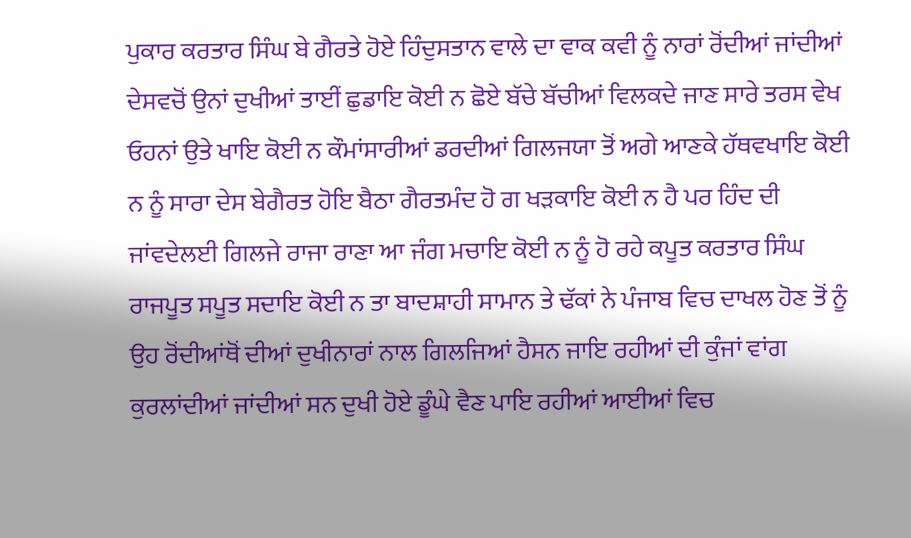ਪੁਕਾਰ ਕਰਤਾਰ ਸਿੰਘ ਬੇ ਗੈਰਤੇ ਹੋਏ ਹਿੰਦੁਸਤਾਨ ਵਾਲੇ ਦਾ ਵਾਕ ਕਵੀ ਨੂੰ ਨਾਰਾਂ ਰੋਂਦੀਆਂ ਜਾਂਦੀਆਂ ਦੇਸਵਚੋਂ ਉਨਾਂ ਦੁਖੀਆਂ ਤਾਈਂ ਛੁਡਾਇ ਕੋਈ ਨ ਛੋਏ ਬੱਚੇ ਬੱਚੀਆਂ ਵਿਲਕਦੇ ਜਾਣ ਸਾਰੇ ਤਰਸ ਵੇਖ ਓਹਨਾਂ ਉਤੇ ਖਾਇ ਕੋਈ ਨ ਕੌਮਾਂਸਾਰੀਆਂ ਡਰਦੀਆਂ ਗਿਲਜਯਾ ਤੋਂ ਅਗੇ ਆਣਕੇ ਹੱਥਵਖਾਇ ਕੋਈ ਨ ਨੂੰ ਸਾਰਾ ਦੇਸ ਬੇਗੈਰਤ ਹੋਇ ਬੈਠਾ ਗੈਰਤਮੰਦ ਹੋ ਗ ਖੜਕਾਇ ਕੋਈ ਨ ਹੈ ਪਰ ਹਿੰਦ ਦੀ ਜਾਂਵਦੇਲਈ ਗਿਲਜੇ ਰਾਜਾ ਰਾਣਾ ਆ ਜੰਗ ਮਚਾਇ ਕੋਈ ਨ ਨੂੰ ਹੋ ਰਹੇ ਕਪੂਤ ਕਰਤਾਰ ਸਿੰਘ ਰਾਜਪੂਤ ਸਪੂਤ ਸਦਾਇ ਕੋਈ ਨ ਤਾ ਬਾਦਸ਼ਾਹੀ ਸਾਮਾਨ ਤੇ ਢੱਕਾਂ ਨੇ ਪੰਜਾਬ ਵਿਚ ਦਾਖਲ ਹੋਣ ਤੋਂ ਨੂੰ ਉਹ ਰੋਂਦੀਆਂਥੋਂ ਦੀਆਂ ਦੁਖੀਨਾਰਾਂ ਨਾਲ ਗਿਲਜਿਆਂ ਹੈਸਨ ਜਾਇ ਰਹੀਆਂ ਦੀ ਕੁੰਜਾਂ ਵਾਂਗ ਕੁਰਲਾਂਦੀਆਂ ਜਾਂਦੀਆਂ ਸਨ ਦੁਖੀ ਹੋਏ ਡੂੰਘੇ ਵੈਣ ਪਾਇ ਰਹੀਆਂ ਆਈਆਂ ਵਿਚ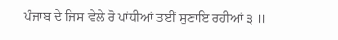ਪੰਜਾਬ ਦੇ ਜਿਸ ਵੇਲੇ ਰੋ ਪਾਂਧੀਆਂ ਤਈਂ ਸੁਣਾਇ ਰਹੀਆਂ ੩ ॥